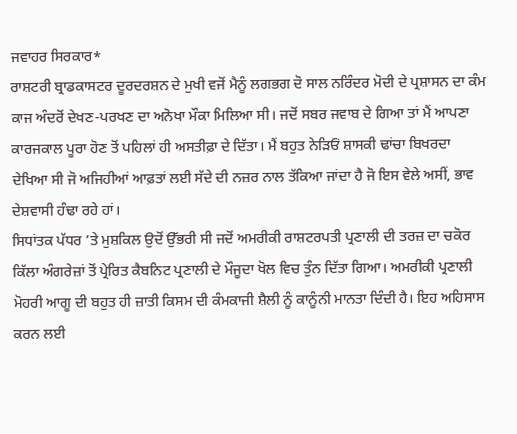ਜਵਾਹਰ ਸਿਰਕਾਰ*
ਰਾਸ਼ਟਰੀ ਬ੍ਰਾਡਕਾਸਟਰ ਦੂਰਦਰਸ਼ਨ ਦੇ ਮੁਖੀ ਵਜੋਂ ਮੈਨੂੰ ਲਗਭਗ ਦੋ ਸਾਲ ਨਰਿੰਦਰ ਮੋਦੀ ਦੇ ਪ੍ਰਸ਼ਾਸਨ ਦਾ ਕੰਮ ਕਾਜ ਅੰਦਰੋਂ ਦੇਖਣ-ਪਰਖਣ ਦਾ ਅਨੋਖਾ ਮੌਕਾ ਮਿਲਿਆ ਸੀ। ਜਦੋਂ ਸਬਰ ਜਵਾਬ ਦੇ ਗਿਆ ਤਾਂ ਮੈਂ ਆਪਣਾ ਕਾਰਜਕਾਲ ਪੂਰਾ ਹੋਣ ਤੋਂ ਪਹਿਲਾਂ ਹੀ ਅਸਤੀਫ਼ਾ ਦੇ ਦਿੱਤਾ। ਮੈਂ ਬਹੁਤ ਨੇੜਿਓਂ ਸ਼ਾਸਕੀ ਢਾਂਚਾ ਬਿਖਰਦਾ ਦੇਖਿਆ ਸੀ ਜੋ ਅਜਿਹੀਆਂ ਆਫ਼ਤਾਂ ਲਈ ਸੱਦੇ ਦੀ ਨਜ਼ਰ ਨਾਲ ਤੱਕਿਆ ਜਾਂਦਾ ਹੈ ਜੋ ਇਸ ਵੇਲੇ ਅਸੀਂ, ਭਾਵ ਦੇਸ਼ਵਾਸੀ ਹੰਢਾ ਰਹੇ ਹਾਂ।
ਸਿਧਾਂਤਕ ਪੱਧਰ ’ਤੇ ਮੁਸ਼ਕਿਲ ਉਦੋਂ ਉੱਭਰੀ ਸੀ ਜਦੋਂ ਅਮਰੀਕੀ ਰਾਸ਼ਟਰਪਤੀ ਪ੍ਰਣਾਲੀ ਦੀ ਤਰਜ਼ ਦਾ ਚਕੋਰ ਕਿੱਲਾ ਅੰਗਰੇਜ਼ਾਂ ਤੋਂ ਪ੍ਰੇਰਿਤ ਕੈਬਨਿਟ ਪ੍ਰਣਾਲੀ ਦੇ ਮੌਜੂਦਾ ਖੋਲ ਵਿਚ ਤੁੰਨ ਦਿੱਤਾ ਗਿਆ। ਅਮਰੀਕੀ ਪ੍ਰਣਾਲੀ ਮੋਹਰੀ ਆਗੂ ਦੀ ਬਹੁਤ ਹੀ ਜ਼ਾਤੀ ਕਿਸਮ ਦੀ ਕੰਮਕਾਜੀ ਸ਼ੈਲੀ ਨੂੰ ਕਾਨੂੰਨੀ ਮਾਨਤਾ ਦਿੰਦੀ ਹੈ। ਇਹ ਅਹਿਸਾਸ ਕਰਨ ਲਈ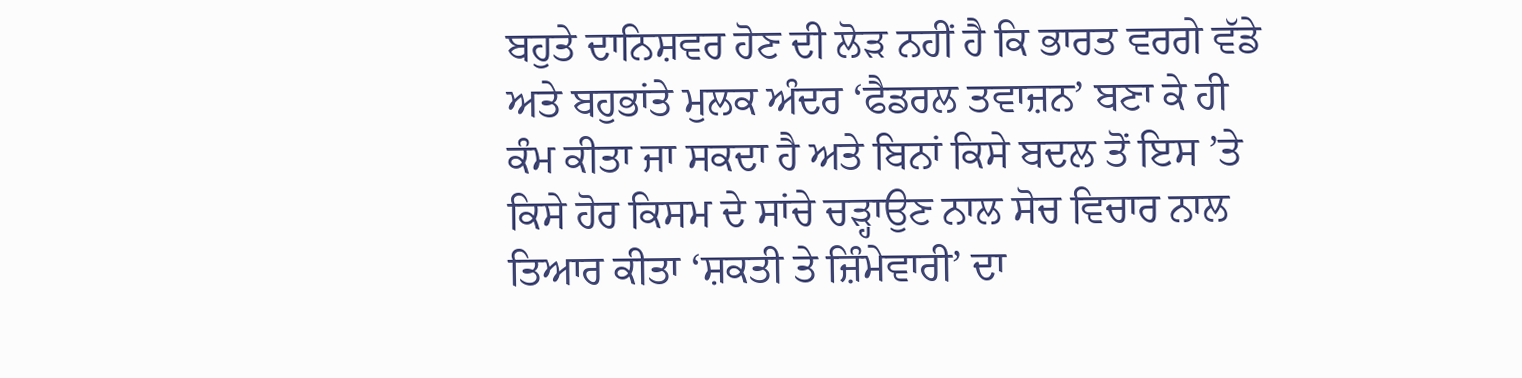ਬਹੁਤੇ ਦਾਨਿਸ਼ਵਰ ਹੋਣ ਦੀ ਲੋੜ ਨਹੀਂ ਹੈ ਕਿ ਭਾਰਤ ਵਰਗੇ ਵੱਡੇ ਅਤੇ ਬਹੁਭਾਂਤੇ ਮੁਲਕ ਅੰਦਰ ‘ਫੈਡਰਲ ਤਵਾਜ਼ਨ’ ਬਣਾ ਕੇ ਹੀ ਕੰਮ ਕੀਤਾ ਜਾ ਸਕਦਾ ਹੈ ਅਤੇ ਬਿਨਾਂ ਕਿਸੇ ਬਦਲ ਤੋਂ ਇਸ ’ਤੇ ਕਿਸੇ ਹੋਰ ਕਿਸਮ ਦੇ ਸਾਂਚੇ ਚੜ੍ਹਾਉਣ ਨਾਲ ਸੋਚ ਵਿਚਾਰ ਨਾਲ ਤਿਆਰ ਕੀਤਾ ‘ਸ਼ਕਤੀ ਤੇ ਜ਼ਿੰਮੇਵਾਰੀ’ ਦਾ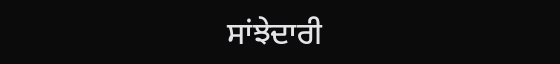ਸਾਂਝੇਦਾਰੀ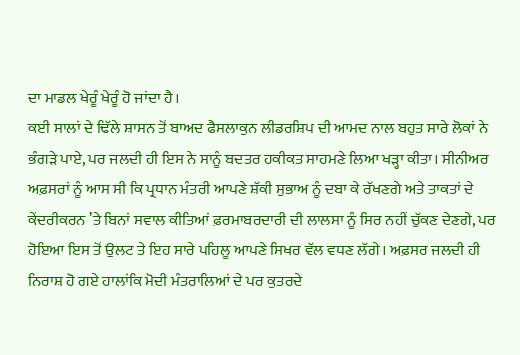ਦਾ ਮਾਡਲ ਖੇਰੂੰ ਖੇਰੂੰ ਹੋ ਜਾਂਦਾ ਹੈ।
ਕਈ ਸਾਲਾਂ ਦੇ ਢਿੱਲੇ ਸ਼ਾਸਨ ਤੋਂ ਬਾਅਦ ਫੈਸਲਾਕੁਨ ਲੀਡਰਸ਼ਿਪ ਦੀ ਆਮਦ ਨਾਲ ਬਹੁਤ ਸਾਰੇ ਲੋਕਾਂ ਨੇ ਭੰਗੜੇ ਪਾਏ, ਪਰ ਜਲਦੀ ਹੀ ਇਸ ਨੇ ਸਾਨੂੰ ਬਦਤਰ ਹਕੀਕਤ ਸਾਹਮਣੇ ਲਿਆ ਖੜ੍ਹਾ ਕੀਤਾ। ਸੀਨੀਅਰ ਅਫ਼ਸਰਾਂ ਨੂੰ ਆਸ ਸੀ ਕਿ ਪ੍ਰਧਾਨ ਮੰਤਰੀ ਆਪਣੇ ਸ਼ੱਕੀ ਸੁਭਾਅ ਨੂੰ ਦਬਾ ਕੇ ਰੱਖਣਗੇ ਅਤੇ ਤਾਕਤਾਂ ਦੇ ਕੇਂਦਰੀਕਰਨ ’ਤੇ ਬਿਨਾਂ ਸਵਾਲ ਕੀਤਿਆਂ ਫ਼ਰਮਾਬਰਦਾਰੀ ਦੀ ਲਾਲਸਾ ਨੂੰ ਸਿਰ ਨਹੀਂ ਚੁੱਕਣ ਦੇਣਗੇ, ਪਰ ਹੋਇਆ ਇਸ ਤੋਂ ਉਲਟ ਤੇ ਇਹ ਸਾਰੇ ਪਹਿਲੂ ਆਪਣੇ ਸਿਖਰ ਵੱਲ ਵਧਣ ਲੱਗੇ। ਅਫ਼ਸਰ ਜਲਦੀ ਹੀ ਨਿਰਾਸ਼ ਹੋ ਗਏ ਹਾਲਾਂਕਿ ਮੋਦੀ ਮੰਤਰਾਲਿਆਂ ਦੇ ਪਰ ਕੁਤਰਦੇ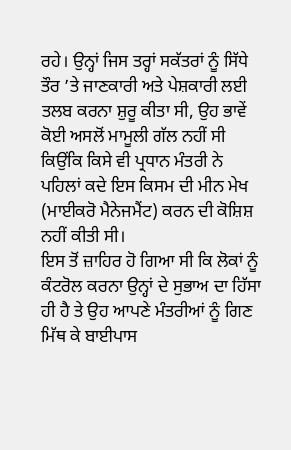ਰਹੇ। ਉਨ੍ਹਾਂ ਜਿਸ ਤਰ੍ਹਾਂ ਸਕੱਤਰਾਂ ਨੂੰ ਸਿੱਧੇ ਤੌਰ ’ਤੇ ਜਾਣਕਾਰੀ ਅਤੇ ਪੇਸ਼ਕਾਰੀ ਲਈ ਤਲਬ ਕਰਨਾ ਸ਼ੁਰੂ ਕੀਤਾ ਸੀ, ਉਹ ਭਾਵੇਂ ਕੋਈ ਅਸਲੋਂ ਮਾਮੂਲੀ ਗੱਲ ਨਹੀਂ ਸੀ ਕਿਉਂਕਿ ਕਿਸੇ ਵੀ ਪ੍ਰਧਾਨ ਮੰਤਰੀ ਨੇ ਪਹਿਲਾਂ ਕਦੇ ਇਸ ਕਿਸਮ ਦੀ ਮੀਨ ਮੇਖ (ਮਾਈਕਰੋ ਮੈਨੇਜਮੈਂਟ) ਕਰਨ ਦੀ ਕੋਸ਼ਿਸ਼ ਨਹੀਂ ਕੀਤੀ ਸੀ।
ਇਸ ਤੋਂ ਜ਼ਾਹਿਰ ਹੋ ਗਿਆ ਸੀ ਕਿ ਲੋਕਾਂ ਨੂੰ ਕੰਟਰੋਲ ਕਰਨਾ ਉਨ੍ਹਾਂ ਦੇ ਸੁਭਾਅ ਦਾ ਹਿੱਸਾ ਹੀ ਹੈ ਤੇ ਉਹ ਆਪਣੇ ਮੰਤਰੀਆਂ ਨੂੰ ਗਿਣ ਮਿੱਥ ਕੇ ਬਾਈਪਾਸ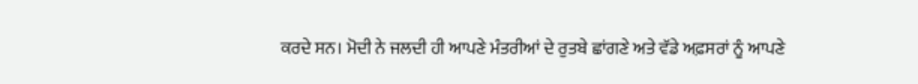ਕਰਦੇ ਸਨ। ਮੋਦੀ ਨੇ ਜਲਦੀ ਹੀ ਆਪਣੇ ਮੰਤਰੀਆਂ ਦੇ ਰੁਤਬੇ ਛਾਂਗਣੇ ਅਤੇ ਵੱਡੇ ਅਫ਼ਸਰਾਂ ਨੂੰ ਆਪਣੇ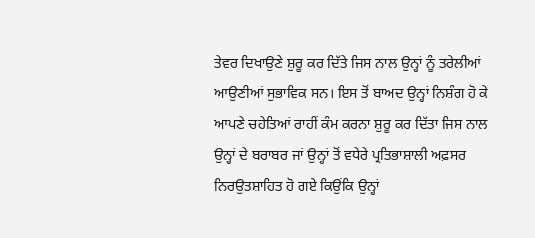ਤੇਵਰ ਦਿਖਾਉਣੇ ਸ਼ੁਰੂ ਕਰ ਦਿੱਤੇ ਜਿਸ ਨਾਲ ਉਨ੍ਹਾਂ ਨੂੰ ਤਰੇਲੀਆਂ ਆਉਣੀਆਂ ਸੁਭਾਵਿਕ ਸਨ। ਇਸ ਤੋਂ ਬਾਅਦ ਉਨ੍ਹਾਂ ਨਿਸ਼ੰਗ ਹੋ ਕੇ ਆਪਣੇ ਚਹੇਤਿਆਂ ਰਾਹੀਂ ਕੰਮ ਕਰਨਾ ਸ਼ੁਰੂ ਕਰ ਦਿੱਤਾ ਜਿਸ ਨਾਲ ਉਨ੍ਹਾਂ ਦੇ ਬਰਾਬਰ ਜਾਂ ਉਨ੍ਹਾਂ ਤੋਂ ਵਧੇਰੇ ਪ੍ਰਤਿਭਾਸ਼ਾਲੀ ਅਫ਼ਸਰ ਨਿਰਉਤਸ਼ਾਹਿਤ ਹੋ ਗਏ ਕਿਉਂਕਿ ਉਨ੍ਹਾਂ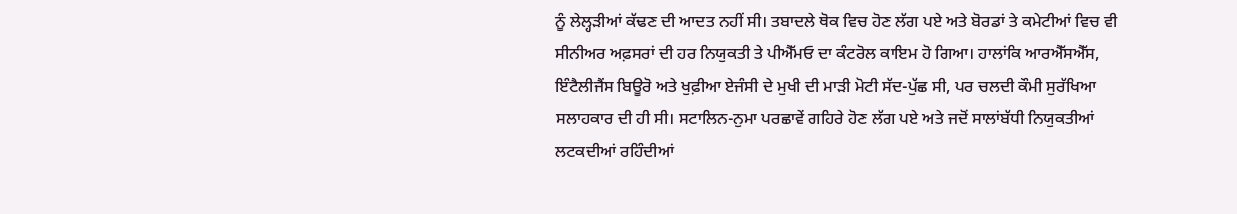ਨੂੰ ਲੇਲ੍ਹੜੀਆਂ ਕੱਢਣ ਦੀ ਆਦਤ ਨਹੀਂ ਸੀ। ਤਬਾਦਲੇ ਥੋਕ ਵਿਚ ਹੋਣ ਲੱਗ ਪਏ ਅਤੇ ਬੋਰਡਾਂ ਤੇ ਕਮੇਟੀਆਂ ਵਿਚ ਵੀ ਸੀਨੀਅਰ ਅਫ਼ਸਰਾਂ ਦੀ ਹਰ ਨਿਯੁਕਤੀ ਤੇ ਪੀਐੱਮਓ ਦਾ ਕੰਟਰੋਲ ਕਾਇਮ ਹੋ ਗਿਆ। ਹਾਲਾਂਕਿ ਆਰਐੱਸਐੱਸ, ਇੰਟੈਲੀਜੈਂਸ ਬਿਊਰੋ ਅਤੇ ਖੁਫ਼ੀਆ ਏਜੰਸੀ ਦੇ ਮੁਖੀ ਦੀ ਮਾੜੀ ਮੋਟੀ ਸੱਦ-ਪੁੱਛ ਸੀ, ਪਰ ਚਲਦੀ ਕੌਮੀ ਸੁਰੱਖਿਆ ਸਲਾਹਕਾਰ ਦੀ ਹੀ ਸੀ। ਸਟਾਲਿਨ-ਨੁਮਾ ਪਰਛਾਵੇਂ ਗਹਿਰੇ ਹੋਣ ਲੱਗ ਪਏ ਅਤੇ ਜਦੋਂ ਸਾਲਾਂਬੱਧੀ ਨਿਯੁਕਤੀਆਂ ਲਟਕਦੀਆਂ ਰਹਿੰਦੀਆਂ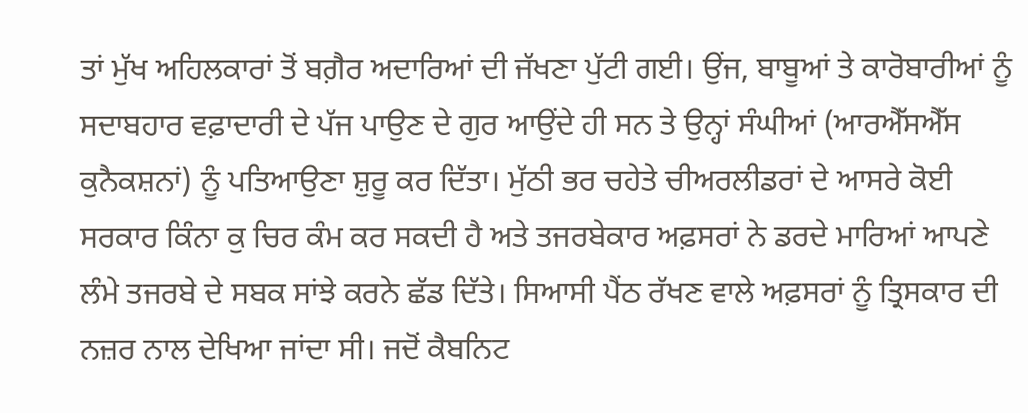ਤਾਂ ਮੁੱਖ ਅਹਿਲਕਾਰਾਂ ਤੋਂ ਬਗ਼ੈਰ ਅਦਾਰਿਆਂ ਦੀ ਜੱਖਣਾ ਪੁੱਟੀ ਗਈ। ਉਂਜ, ਬਾਬੂਆਂ ਤੇ ਕਾਰੋਬਾਰੀਆਂ ਨੂੰ ਸਦਾਬਹਾਰ ਵਫ਼ਾਦਾਰੀ ਦੇ ਪੱਜ ਪਾਉਣ ਦੇ ਗੁਰ ਆਉਂਦੇ ਹੀ ਸਨ ਤੇ ਉਨ੍ਹਾਂ ਸੰਘੀਆਂ (ਆਰਐੱਸਐੱਸ ਕੁਨੈਕਸ਼ਨਾਂ) ਨੂੰ ਪਤਿਆਉਣਾ ਸ਼ੁਰੂ ਕਰ ਦਿੱਤਾ। ਮੁੱਠੀ ਭਰ ਚਹੇਤੇ ਚੀਅਰਲੀਡਰਾਂ ਦੇ ਆਸਰੇ ਕੋਈ ਸਰਕਾਰ ਕਿੰਨਾ ਕੁ ਚਿਰ ਕੰਮ ਕਰ ਸਕਦੀ ਹੈ ਅਤੇ ਤਜਰਬੇਕਾਰ ਅਫ਼ਸਰਾਂ ਨੇ ਡਰਦੇ ਮਾਰਿਆਂ ਆਪਣੇ ਲੰਮੇ ਤਜਰਬੇ ਦੇ ਸਬਕ ਸਾਂਝੇ ਕਰਨੇ ਛੱਡ ਦਿੱਤੇ। ਸਿਆਸੀ ਪੈਂਠ ਰੱਖਣ ਵਾਲੇ ਅਫ਼ਸਰਾਂ ਨੂੰ ਤ੍ਰਿਸਕਾਰ ਦੀ ਨਜ਼ਰ ਨਾਲ ਦੇਖਿਆ ਜਾਂਦਾ ਸੀ। ਜਦੋਂ ਕੈਬਨਿਟ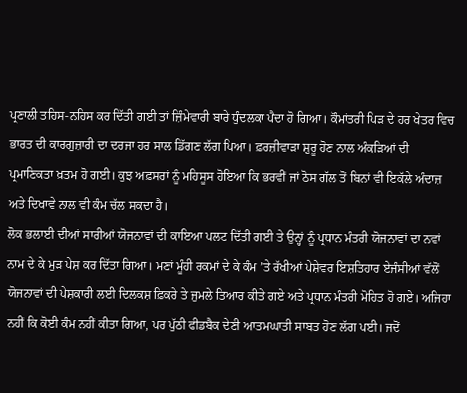ਪ੍ਰਣਾਲੀ ਤਹਿਸ-ਨਹਿਸ ਕਰ ਦਿੱਤੀ ਗਈ ਤਾਂ ਜ਼ਿੰਮੇਵਾਰੀ ਬਾਰੇ ਧੁੰਦਲਕਾ ਪੈਦਾ ਹੋ ਗਿਆ। ਕੌਮਾਂਤਰੀ ਪਿੜ ਦੇ ਹਰ ਖੇਤਰ ਵਿਚ ਭਾਰਤ ਦੀ ਕਾਰਗੁਜ਼ਾਰੀ ਦਾ ਦਰਜਾ ਹਰ ਸਾਲ ਡਿੱਗਣ ਲੱਗ ਪਿਆ। ਫ਼ਰਜ਼ੀਵਾੜਾ ਸ਼ੁਰੂ ਹੋਣ ਨਾਲ ਅੰਕੜਿਆਂ ਦੀ ਪ੍ਰਮਾਣਿਕਤਾ ਖ਼ਤਮ ਹੋ ਗਈ। ਕੁਝ ਅਫ਼ਸਰਾਂ ਨੂੰ ਮਹਿਸੂਸ ਹੋਇਆ ਕਿ ਭਰਵੀਂ ਜਾਂ ਠੋਸ ਗੱਲ ਤੋਂ ਬਿਨਾਂ ਵੀ ਇਕੱਲੇ ਅੰਦਾਜ਼ ਅਤੇ ਦਿਖਾਵੇ ਨਾਲ ਵੀ ਕੰਮ ਚੱਲ ਸਕਦਾ ਹੈ।
ਲੋਕ ਭਲਾਈ ਦੀਆਂ ਸਾਰੀਆਂ ਯੋਜਨਾਵਾਂ ਦੀ ਕਾਇਆ ਪਲਟ ਦਿੱਤੀ ਗਈ ਤੇ ਉਨ੍ਹਾਂ ਨੂੰ ਪ੍ਰਧਾਨ ਮੰਤਰੀ ਯੋਜਨਾਵਾਂ ਦਾ ਨਵਾਂ ਨਾਮ ਦੇ ਕੇ ਮੁੜ ਪੇਸ਼ ਕਰ ਦਿੱਤਾ ਗਿਆ। ਮਣਾਂ ਮੂੰਹੀ ਰਕਮਾਂ ਦੇ ਕੇ ਕੰਮ ’ਤੇ ਰੱਖੀਆਂ ਪੇਸ਼ੇਵਰ ਇਸ਼ਤਿਹਾਰ ਏਜੰਸੀਆਂ ਵੱਲੋਂ ਯੋਜਨਾਵਾਂ ਦੀ ਪੇਸ਼ਕਾਰੀ ਲਈ ਦਿਲਕਸ਼ ਫ਼ਿਕਰੇ ਤੇ ਜੁਮਲੇ ਤਿਆਰ ਕੀਤੇ ਗਏ ਅਤੇ ਪ੍ਰਧਾਨ ਮੰਤਰੀ ਮੋਹਿਤ ਹੋ ਗਏ। ਅਜਿਹਾ ਨਹੀਂ ਕਿ ਕੋਈ ਕੰਮ ਨਹੀਂ ਕੀਤਾ ਗਿਆ, ਪਰ ਪੁੱਠੀ ਫੀਡਬੈਕ ਦੇਣੀ ਆਤਮਘਾਤੀ ਸਾਬਤ ਹੋਣ ਲੱਗ ਪਈ। ਜਦੋਂ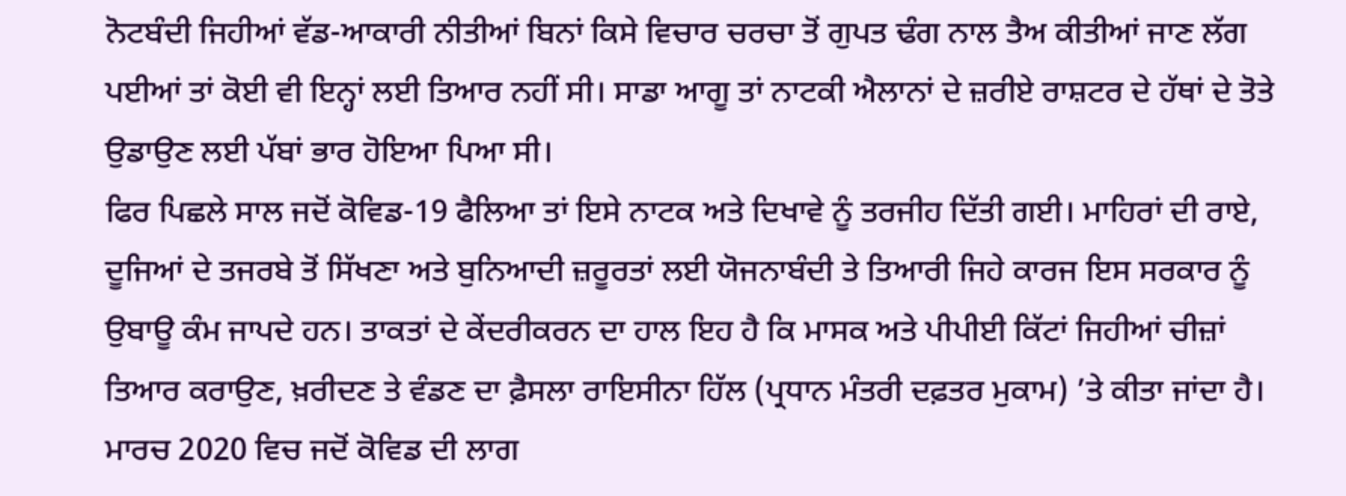ਨੋਟਬੰਦੀ ਜਿਹੀਆਂ ਵੱਡ-ਆਕਾਰੀ ਨੀਤੀਆਂ ਬਿਨਾਂ ਕਿਸੇ ਵਿਚਾਰ ਚਰਚਾ ਤੋਂ ਗੁਪਤ ਢੰਗ ਨਾਲ ਤੈਅ ਕੀਤੀਆਂ ਜਾਣ ਲੱਗ ਪਈਆਂ ਤਾਂ ਕੋਈ ਵੀ ਇਨ੍ਹਾਂ ਲਈ ਤਿਆਰ ਨਹੀਂ ਸੀ। ਸਾਡਾ ਆਗੂ ਤਾਂ ਨਾਟਕੀ ਐਲਾਨਾਂ ਦੇ ਜ਼ਰੀਏ ਰਾਸ਼ਟਰ ਦੇ ਹੱਥਾਂ ਦੇ ਤੋਤੇ ਉਡਾਉਣ ਲਈ ਪੱਬਾਂ ਭਾਰ ਹੋਇਆ ਪਿਆ ਸੀ।
ਫਿਰ ਪਿਛਲੇ ਸਾਲ ਜਦੋਂ ਕੋਵਿਡ-19 ਫੈਲਿਆ ਤਾਂ ਇਸੇ ਨਾਟਕ ਅਤੇ ਦਿਖਾਵੇ ਨੂੰ ਤਰਜੀਹ ਦਿੱਤੀ ਗਈ। ਮਾਹਿਰਾਂ ਦੀ ਰਾਏ, ਦੂਜਿਆਂ ਦੇ ਤਜਰਬੇ ਤੋਂ ਸਿੱਖਣਾ ਅਤੇ ਬੁਨਿਆਦੀ ਜ਼ਰੂਰਤਾਂ ਲਈ ਯੋਜਨਾਬੰਦੀ ਤੇ ਤਿਆਰੀ ਜਿਹੇ ਕਾਰਜ ਇਸ ਸਰਕਾਰ ਨੂੰ ਉਬਾਊ ਕੰਮ ਜਾਪਦੇ ਹਨ। ਤਾਕਤਾਂ ਦੇ ਕੇਂਦਰੀਕਰਨ ਦਾ ਹਾਲ ਇਹ ਹੈ ਕਿ ਮਾਸਕ ਅਤੇ ਪੀਪੀਈ ਕਿੱਟਾਂ ਜਿਹੀਆਂ ਚੀਜ਼ਾਂ ਤਿਆਰ ਕਰਾਉਣ, ਖ਼ਰੀਦਣ ਤੇ ਵੰਡਣ ਦਾ ਫ਼ੈਸਲਾ ਰਾਇਸੀਨਾ ਹਿੱਲ (ਪ੍ਰਧਾਨ ਮੰਤਰੀ ਦਫ਼ਤਰ ਮੁਕਾਮ) ’ਤੇ ਕੀਤਾ ਜਾਂਦਾ ਹੈ। ਮਾਰਚ 2020 ਵਿਚ ਜਦੋਂ ਕੋਵਿਡ ਦੀ ਲਾਗ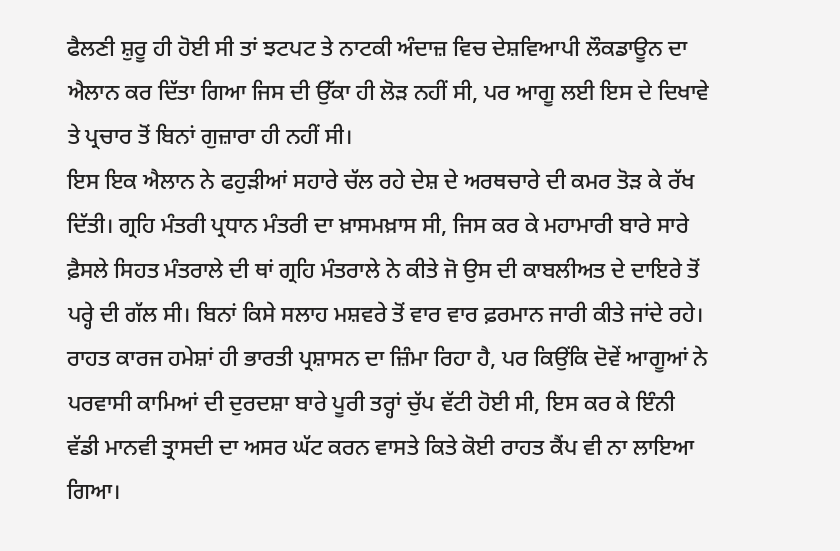ਫੈਲਣੀ ਸ਼ੁਰੂ ਹੀ ਹੋਈ ਸੀ ਤਾਂ ਝਟਪਟ ਤੇ ਨਾਟਕੀ ਅੰਦਾਜ਼ ਵਿਚ ਦੇਸ਼ਵਿਆਪੀ ਲੌਕਡਾਊਨ ਦਾ ਐਲਾਨ ਕਰ ਦਿੱਤਾ ਗਿਆ ਜਿਸ ਦੀ ਉੱਕਾ ਹੀ ਲੋੜ ਨਹੀਂ ਸੀ, ਪਰ ਆਗੂ ਲਈ ਇਸ ਦੇ ਦਿਖਾਵੇ ਤੇ ਪ੍ਰਚਾਰ ਤੋਂ ਬਿਨਾਂ ਗੁਜ਼ਾਰਾ ਹੀ ਨਹੀਂ ਸੀ।
ਇਸ ਇਕ ਐਲਾਨ ਨੇ ਫਹੁੜੀਆਂ ਸਹਾਰੇ ਚੱਲ ਰਹੇ ਦੇਸ਼ ਦੇ ਅਰਥਚਾਰੇ ਦੀ ਕਮਰ ਤੋੜ ਕੇ ਰੱਖ ਦਿੱਤੀ। ਗ੍ਰਹਿ ਮੰਤਰੀ ਪ੍ਰਧਾਨ ਮੰਤਰੀ ਦਾ ਖ਼ਾਸਮਖ਼ਾਸ ਸੀ, ਜਿਸ ਕਰ ਕੇ ਮਹਾਮਾਰੀ ਬਾਰੇ ਸਾਰੇ ਫ਼ੈਸਲੇ ਸਿਹਤ ਮੰਤਰਾਲੇ ਦੀ ਥਾਂ ਗ੍ਰਹਿ ਮੰਤਰਾਲੇ ਨੇ ਕੀਤੇ ਜੋ ਉਸ ਦੀ ਕਾਬਲੀਅਤ ਦੇ ਦਾਇਰੇ ਤੋਂ ਪਰ੍ਹੇ ਦੀ ਗੱਲ ਸੀ। ਬਿਨਾਂ ਕਿਸੇ ਸਲਾਹ ਮਸ਼ਵਰੇ ਤੋਂ ਵਾਰ ਵਾਰ ਫ਼ਰਮਾਨ ਜਾਰੀ ਕੀਤੇ ਜਾਂਦੇ ਰਹੇ। ਰਾਹਤ ਕਾਰਜ ਹਮੇਸ਼ਾਂ ਹੀ ਭਾਰਤੀ ਪ੍ਰਸ਼ਾਸਨ ਦਾ ਜ਼ਿੰਮਾ ਰਿਹਾ ਹੈ, ਪਰ ਕਿਉਂਕਿ ਦੋਵੇਂ ਆਗੂਆਂ ਨੇ ਪਰਵਾਸੀ ਕਾਮਿਆਂ ਦੀ ਦੁਰਦਸ਼ਾ ਬਾਰੇ ਪੂਰੀ ਤਰ੍ਹਾਂ ਚੁੱਪ ਵੱਟੀ ਹੋਈ ਸੀ, ਇਸ ਕਰ ਕੇ ਇੰਨੀ ਵੱਡੀ ਮਾਨਵੀ ਤ੍ਰਾਸਦੀ ਦਾ ਅਸਰ ਘੱਟ ਕਰਨ ਵਾਸਤੇ ਕਿਤੇ ਕੋਈ ਰਾਹਤ ਕੈਂਪ ਵੀ ਨਾ ਲਾਇਆ ਗਿਆ।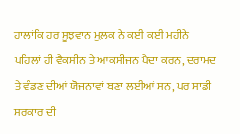ਹਾਲਾਂਕਿ ਹਰ ਸੂਝਵਾਨ ਮੁਲ਼ਕ ਨੇ ਕਈ ਕਈ ਮਹੀਨੇ ਪਹਿਲਾਂ ਹੀ ਵੈਕਸੀਨ ਤੇ ਆਕਸੀਜਨ ਪੈਦਾ ਕਰਨ, ਦਰਾਮਦ ਤੇ ਵੰਡਣ ਦੀਆਂ ਯੋਜਨਾਵਾਂ ਬਣਾ ਲਈਆਂ ਸਨ, ਪਰ ਸਾਡੀ ਸਰਕਾਰ ਦੀ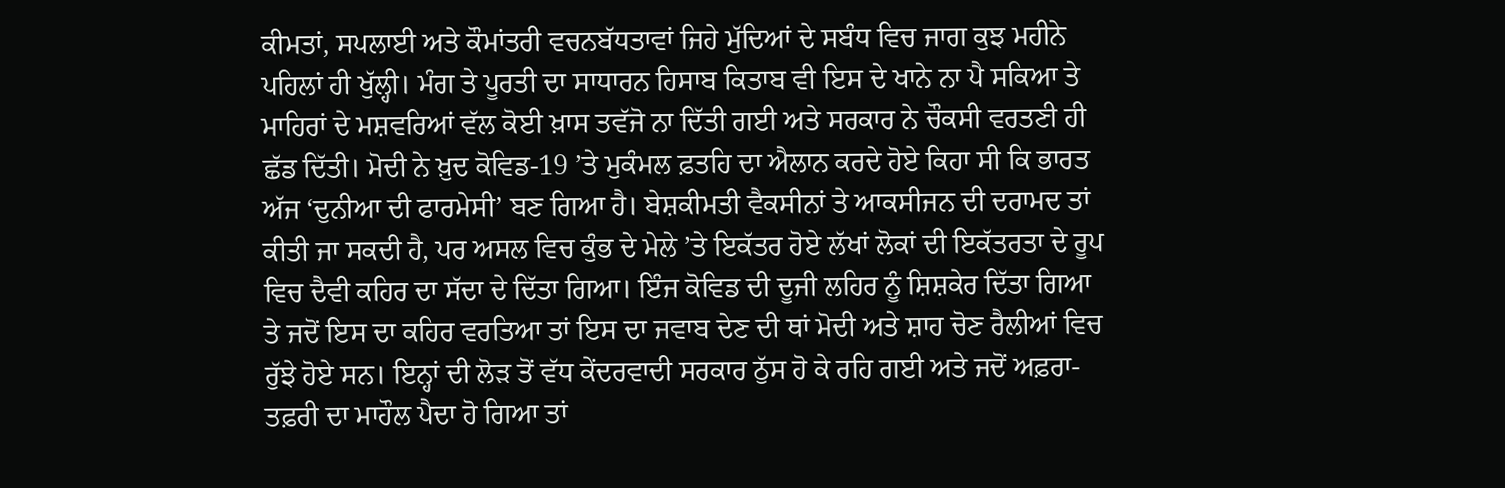ਕੀਮਤਾਂ, ਸਪਲਾਈ ਅਤੇ ਕੌਮਾਂਤਰੀ ਵਚਨਬੱਧਤਾਵਾਂ ਜਿਹੇ ਮੁੱਦਿਆਂ ਦੇ ਸਬੰਧ ਵਿਚ ਜਾਗ ਕੁਝ ਮਹੀਨੇ ਪਹਿਲਾਂ ਹੀ ਖੁੱਲ੍ਹੀ। ਮੰਗ ਤੇ ਪੂਰਤੀ ਦਾ ਸਾਧਾਰਨ ਹਿਸਾਬ ਕਿਤਾਬ ਵੀ ਇਸ ਦੇ ਖਾਨੇ ਨਾ ਪੈ ਸਕਿਆ ਤੇ ਮਾਹਿਰਾਂ ਦੇ ਮਸ਼ਵਰਿਆਂ ਵੱਲ ਕੋਈ ਖ਼ਾਸ ਤਵੱਜੋ ਨਾ ਦਿੱਤੀ ਗਈ ਅਤੇ ਸਰਕਾਰ ਨੇ ਚੌਕਸੀ ਵਰਤਣੀ ਹੀ ਛੱਡ ਦਿੱਤੀ। ਮੋਦੀ ਨੇ ਖ਼ੁਦ ਕੋਵਿਡ-19 ’ਤੇ ਮੁਕੰਮਲ ਫ਼ਤਹਿ ਦਾ ਐਲਾਨ ਕਰਦੇ ਹੋਏ ਕਿਹਾ ਸੀ ਕਿ ਭਾਰਤ ਅੱਜ ‘ਦੁਨੀਆ ਦੀ ਫਾਰਮੇਸੀ’ ਬਣ ਗਿਆ ਹੈ। ਬੇਸ਼ਕੀਮਤੀ ਵੈਕਸੀਨਾਂ ਤੇ ਆਕਸੀਜਨ ਦੀ ਦਰਾਮਦ ਤਾਂ ਕੀਤੀ ਜਾ ਸਕਦੀ ਹੈ, ਪਰ ਅਸਲ ਵਿਚ ਕੁੰਭ ਦੇ ਮੇਲੇ ’ਤੇ ਇਕੱਤਰ ਹੋਏ ਲੱਖਾਂ ਲੋਕਾਂ ਦੀ ਇਕੱਤਰਤਾ ਦੇ ਰੂਪ ਵਿਚ ਦੈਵੀ ਕਹਿਰ ਦਾ ਸੱਦਾ ਦੇ ਦਿੱਤਾ ਗਿਆ। ਇੰਜ ਕੋਵਿਡ ਦੀ ਦੂਜੀ ਲਹਿਰ ਨੂੰ ਸ਼ਿਸ਼ਕੇਰ ਦਿੱਤਾ ਗਿਆ ਤੇ ਜਦੋਂ ਇਸ ਦਾ ਕਹਿਰ ਵਰਤਿਆ ਤਾਂ ਇਸ ਦਾ ਜਵਾਬ ਦੇਣ ਦੀ ਥਾਂ ਮੋਦੀ ਅਤੇ ਸ਼ਾਹ ਚੋਣ ਰੈਲੀਆਂ ਵਿਚ ਰੁੱਝੇ ਹੋਏ ਸਨ। ਇਨ੍ਹਾਂ ਦੀ ਲੋੜ ਤੋਂ ਵੱਧ ਕੇਂਦਰਵਾਦੀ ਸਰਕਾਰ ਠੁੱਸ ਹੋ ਕੇ ਰਹਿ ਗਈ ਅਤੇ ਜਦੋਂ ਅਫ਼ਰਾ-ਤਫ਼ਰੀ ਦਾ ਮਾਹੌਲ ਪੈਦਾ ਹੋ ਗਿਆ ਤਾਂ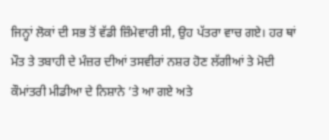ਜਿਨ੍ਹਾਂ ਲੋਕਾਂ ਦੀ ਸਭ ਤੋਂ ਵੱਡੀ ਜ਼ਿੰਮੇਵਾਰੀ ਸੀ, ਉਹ ਪੱਤਰਾ ਵਾਚ ਗਏ। ਹਰ ਥਾਂ ਮੌਤ ਤੇ ਤਬਾਹੀ ਦੇ ਮੰਜ਼ਰ ਦੀਆਂ ਤਸਵੀਰਾਂ ਨਸ਼ਰ ਹੋਣ ਲੱਗੀਆਂ ਤੇ ਮੋਦੀ ਕੌਮਾਂਤਰੀ ਮੀਡੀਆ ਦੇ ਨਿਸ਼ਾਨੇ ’ਤੇ ਆ ਗਏ ਅਤੇ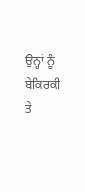ਉਨ੍ਹਾਂ ਨੂੰ ਬੇਕਿਰਕੀ ਤੇ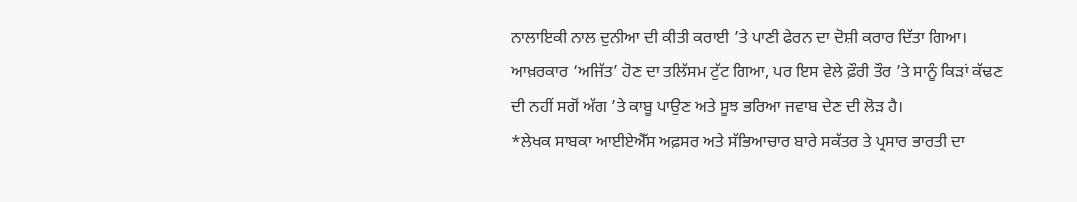ਨਾਲਾਇਕੀ ਨਾਲ ਦੁਨੀਆ ਦੀ ਕੀਤੀ ਕਰਾਈ ’ਤੇ ਪਾਣੀ ਫੇਰਨ ਦਾ ਦੋਸ਼ੀ ਕਰਾਰ ਦਿੱਤਾ ਗਿਆ।
ਆਖ਼ਰਕਾਰ ‘ਅਜਿੱਤ’ ਹੋਣ ਦਾ ਤਲਿੱਸਮ ਟੁੱਟ ਗਿਆ, ਪਰ ਇਸ ਵੇਲੇ ਫ਼ੌਰੀ ਤੌਰ ’ਤੇ ਸਾਨੂੰ ਕਿੜਾਂ ਕੱਢਣ ਦੀ ਨਹੀਂ ਸਗੋਂ ਅੱਗ ’ਤੇ ਕਾਬੂ ਪਾਉਣ ਅਤੇ ਸੂਝ ਭਰਿਆ ਜਵਾਬ ਦੇਣ ਦੀ ਲੋੜ ਹੈ।
*ਲੇਖਕ ਸਾਬਕਾ ਆਈਏਐੱਸ ਅਫ਼ਸਰ ਅਤੇ ਸੱਭਿਆਚਾਰ ਬਾਰੇ ਸਕੱਤਰ ਤੇ ਪ੍ਰਸਾਰ ਭਾਰਤੀ ਦਾ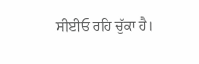ਸੀਈਓ ਰਹਿ ਚੁੱਕਾ ਹੈ।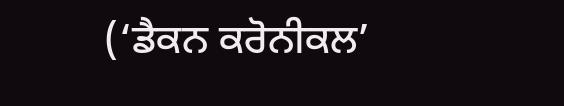(‘ਡੈਕਨ ਕਰੋਨੀਕਲ’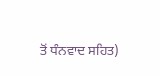ਤੋਂ ਧੰਨਵਾਦ ਸਹਿਤ)